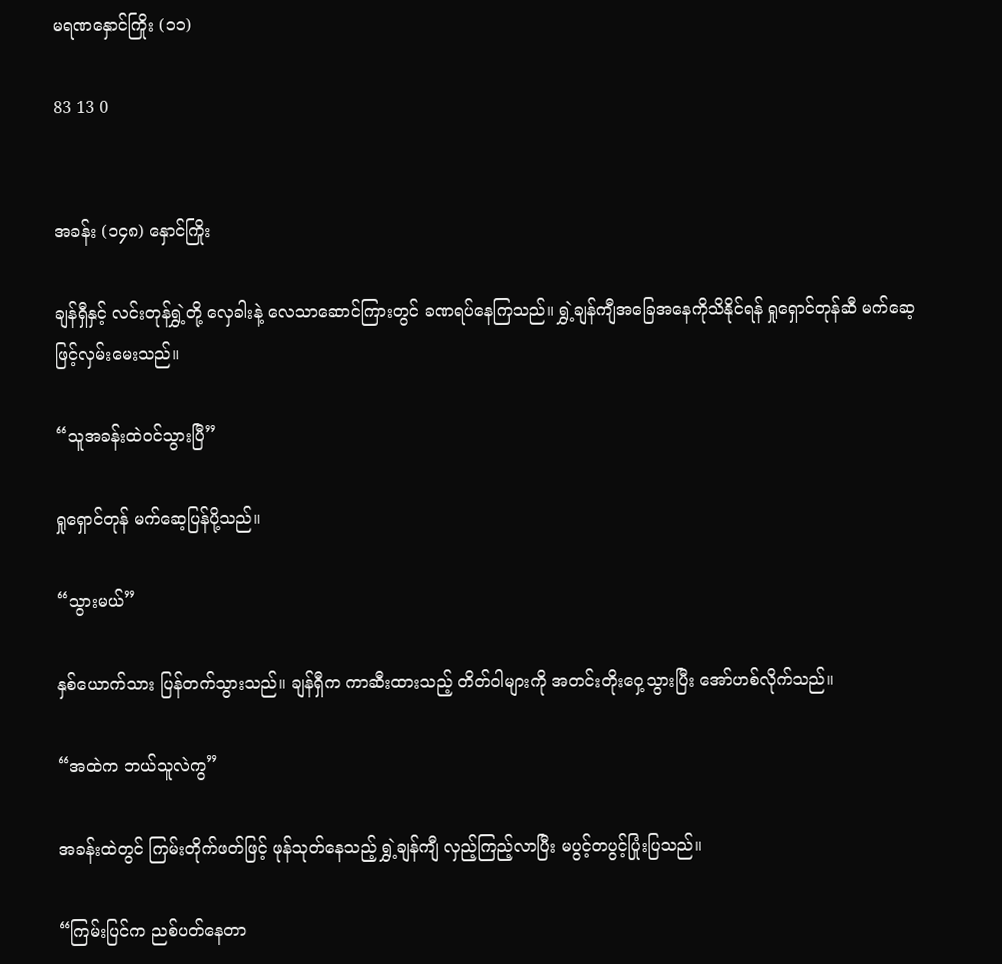မရဏနှောင်ကြိုး (၁၁)

83 13 0


အခန်း (၁၄၈) နှောင်ကြိုး

ချန်ရှီနှင့် လင်းတုန်ရွှဲ့တို့ လှေခါးနဲ့ လေသာဆောင်ကြားတွင် ခဏရပ်နေကြသည်။ ရွှဲ့ချန်ကျီအခြေအနေကိုသိနိုင်ရန် ရှုရှောင်တုန်ဆီ မက်ဆေ့ဖြင့်လှမ်းမေးသည်။

“သူအခန်းထဲဝင်သွားပြီ”

ရှုရှောင်တုန် မက်ဆေ့ပြန်ပို့သည်။

“သွားမယ်”

နှစ်ယောက်သား ပြန်တက်သွားသည်။ ချန်ရှီက ကာဆီးထားသည့် တိတ်ဝါများကို အတင်းတိုးဝှေ့သွားပြီး အော်ဟစ်လိုက်သည်။

“အထဲက ဘယ်သူလဲကွ”

အခန်းထဲတွင် ကြမ်းတိုက်ဖတ်ဖြင့် ဖုန်သုတ်နေသည့် ရွှဲ့ချန်ကျီ လှည့်ကြည့်လာပြီး မပွင့်တပွင့်ပြုံးပြသည်။

“ကြမ်းပြင်က ညစ်ပတ်နေတာ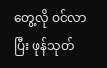တွေ့လို ဝင်လာပြီး ဖုန်သုတ်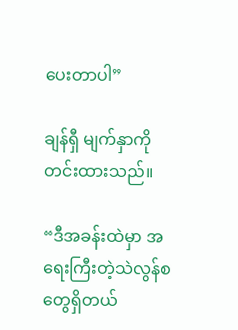ပေးတာပါ”

ချန်ရှီ မျက်နှာကိုတင်းထားသည်။

“ဒီအခန်းထဲမှာ အရေးကြီးတဲ့သဲလွန်စတွေရှိတယ်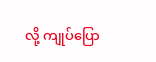လို့ ကျုပ်ပြော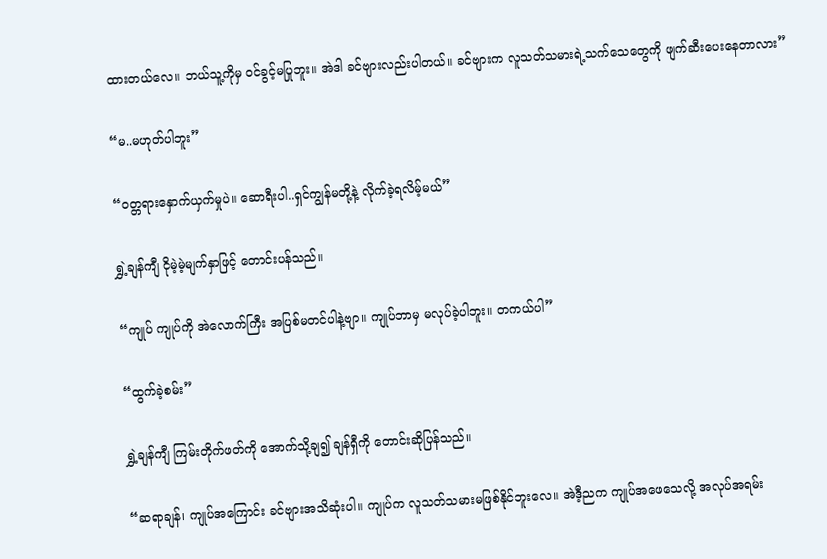ထားတယ်လေ။ ဘယ်သူ့ကိုမှ ဝင်ခွင့်မပြုဘူး။ အဲဒါ ခင်ဗျားလည်းပါတယ်။ ခင်ဗျားက လူသတ်သမားရဲ့သက်သေတွေကို ဖျက်ဆီးပေးနေတာလား”

“မ..မဟုတ်ပါဘူး”

“ဝတ္တရားနှောက်ယှက်မှုပဲ။ ဆောရီးပါ..ရှင်ကျွန်မတို့နဲ့ လိုက်ခဲ့ရလိမ့်မယ်”

ရွှဲ့ချန်ကျီ ငိုမဲ့မဲ့မျက်နှာဖြင့်‌ တောင်းပန်သည်။

“ကျုပ် ကျုပ်ကို အဲလောက်ကြီး အပြစ်မတင်ပါနဲ့ဗျာ။ ကျုပ်ဘာမှ မလုပ်ခဲ့ပါဘူး။ တကယ်ပါ”

“ထွက်ခဲ့စမ်း”

ရွှဲ့ချန်ကျီ ကြမ်းတိုက်ဖတ်ကို အောက်သို့ချ၍ ချန်ရှီကို တောင်းဆိုပြန်သည်။

“ဆရာချန်၊ ကျုပ်အကြောင်း ခင်ဗျားအသိဆုံးပါ။ ကျုပ်က လူသတ်သမားမဖြစ်နိုင်ဘူးလေ။ အဲဒီ့ညက ကျုပ်အဖေသေလို့ အလုပ်အရမ်း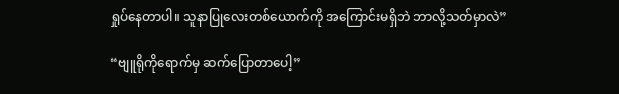ရှုပ်နေတာပါ။ သူနာပြုလေးတစ်ယောက်ကို အကြောင်းမရှိဘဲ ဘာလို့သတ်မှာလဲ”

“ဗျူရိုကိုရောက်မှ ဆက်ပြောတာပေါ့”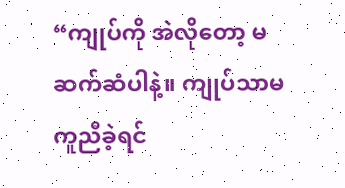“ကျုပ်ကို အဲလိုတော့ မဆက်ဆံပါနဲ့။ ကျုပ်သာမကူညီခဲ့ရင်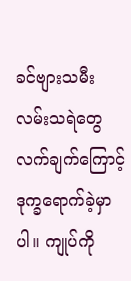ခင်ဗျားသမီး လမ်းသရဲတွေလက်ချက်ကြောင့် ဒုက္ခရောက်ခဲ့မှာပါ။ ကျုပ်ကို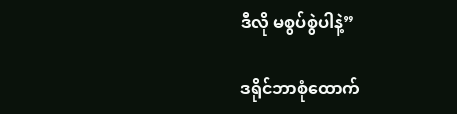ဒီလို မစွပ်စွဲပါနဲ့”

ဒရိုင်ဘာစုံထောက်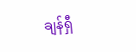ချန်ရှီ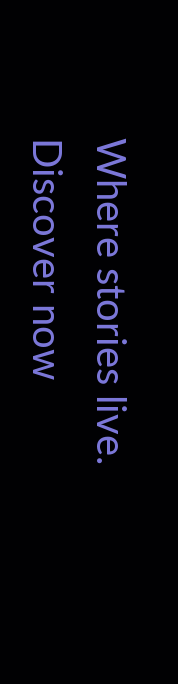Where stories live. Discover now